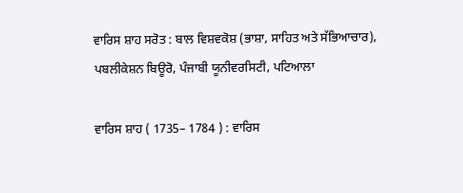ਵਾਰਿਸ ਸ਼ਾਹ ਸਰੋਤ : ਬਾਲ ਵਿਸ਼ਵਕੋਸ਼ (ਭਾਸ਼ਾ, ਸਾਹਿਤ ਅਤੇ ਸੱਭਿਆਚਾਰ), ਪਬਲੀਕੇਸ਼ਨ ਬਿਊਰੋ, ਪੰਜਾਬੀ ਯੂਨੀਵਰਸਿਟੀ, ਪਟਿਆਲਾ

ਵਾਰਿਸ ਸ਼ਾਹ ( 1735– 1784 ) : ਵਾਰਿਸ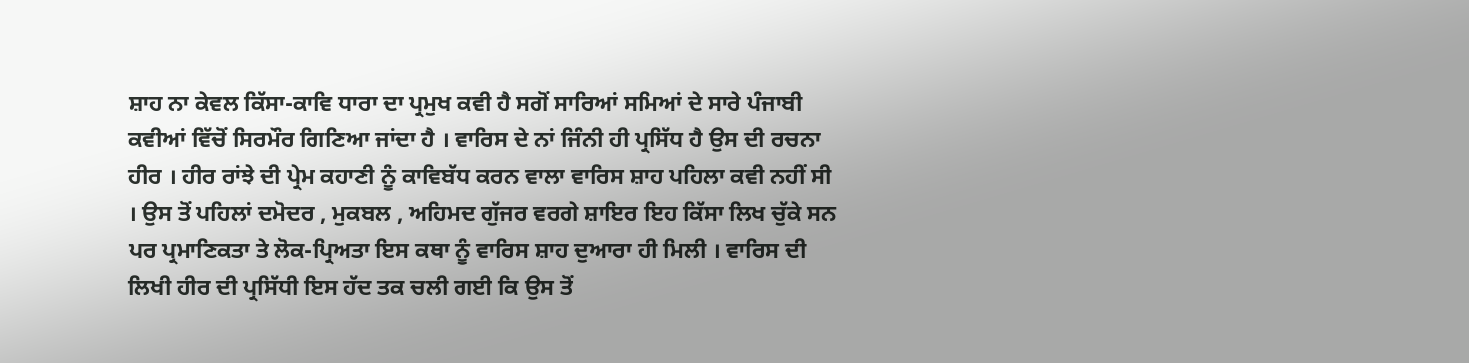ਸ਼ਾਹ ਨਾ ਕੇਵਲ ਕਿੱਸਾ-ਕਾਵਿ ਧਾਰਾ ਦਾ ਪ੍ਰਮੁਖ ਕਵੀ ਹੈ ਸਗੋਂ ਸਾਰਿਆਂ ਸਮਿਆਂ ਦੇ ਸਾਰੇ ਪੰਜਾਬੀ ਕਵੀਆਂ ਵਿੱਚੋਂ ਸਿਰਮੌਰ ਗਿਣਿਆ ਜਾਂਦਾ ਹੈ । ਵਾਰਿਸ ਦੇ ਨਾਂ ਜਿੰਨੀ ਹੀ ਪ੍ਰਸਿੱਧ ਹੈ ਉਸ ਦੀ ਰਚਨਾ ਹੀਰ । ਹੀਰ ਰਾਂਝੇ ਦੀ ਪ੍ਰੇਮ ਕਹਾਣੀ ਨੂੰ ਕਾਵਿਬੱਧ ਕਰਨ ਵਾਲਾ ਵਾਰਿਸ ਸ਼ਾਹ ਪਹਿਲਾ ਕਵੀ ਨਹੀਂ ਸੀ । ਉਸ ਤੋਂ ਪਹਿਲਾਂ ਦਮੋਦਰ , ਮੁਕਬਲ , ਅਹਿਮਦ ਗੁੱਜਰ ਵਰਗੇ ਸ਼ਾਇਰ ਇਹ ਕਿੱਸਾ ਲਿਖ ਚੁੱਕੇ ਸਨ ਪਰ ਪ੍ਰਮਾਣਿਕਤਾ ਤੇ ਲੋਕ-ਪ੍ਰਿਅਤਾ ਇਸ ਕਥਾ ਨੂੰ ਵਾਰਿਸ ਸ਼ਾਹ ਦੁਆਰਾ ਹੀ ਮਿਲੀ । ਵਾਰਿਸ ਦੀ ਲਿਖੀ ਹੀਰ ਦੀ ਪ੍ਰਸਿੱਧੀ ਇਸ ਹੱਦ ਤਕ ਚਲੀ ਗਈ ਕਿ ਉਸ ਤੋਂ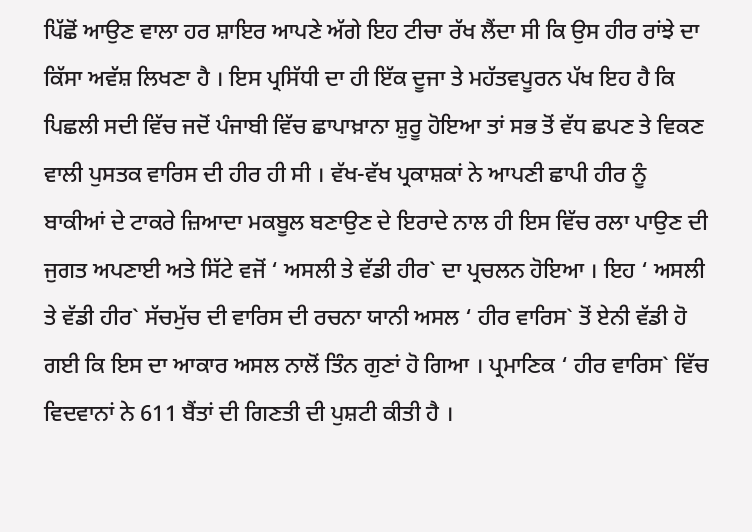ਪਿੱਛੋਂ ਆਉਣ ਵਾਲਾ ਹਰ ਸ਼ਾਇਰ ਆਪਣੇ ਅੱਗੇ ਇਹ ਟੀਚਾ ਰੱਖ ਲੈਂਦਾ ਸੀ ਕਿ ਉਸ ਹੀਰ ਰਾਂਝੇ ਦਾ ਕਿੱਸਾ ਅਵੱਸ਼ ਲਿਖਣਾ ਹੈ । ਇਸ ਪ੍ਰਸਿੱਧੀ ਦਾ ਹੀ ਇੱਕ ਦੂਜਾ ਤੇ ਮਹੱਤਵਪੂਰਨ ਪੱਖ ਇਹ ਹੈ ਕਿ ਪਿਛਲੀ ਸਦੀ ਵਿੱਚ ਜਦੋਂ ਪੰਜਾਬੀ ਵਿੱਚ ਛਾਪਾਖ਼ਾਨਾ ਸ਼ੁਰੂ ਹੋਇਆ ਤਾਂ ਸਭ ਤੋਂ ਵੱਧ ਛਪਣ ਤੇ ਵਿਕਣ ਵਾਲੀ ਪੁਸਤਕ ਵਾਰਿਸ ਦੀ ਹੀਰ ਹੀ ਸੀ । ਵੱਖ-ਵੱਖ ਪ੍ਰਕਾਸ਼ਕਾਂ ਨੇ ਆਪਣੀ ਛਾਪੀ ਹੀਰ ਨੂੰ ਬਾਕੀਆਂ ਦੇ ਟਾਕਰੇ ਜ਼ਿਆਦਾ ਮਕਬੂਲ ਬਣਾਉਣ ਦੇ ਇਰਾਦੇ ਨਾਲ ਹੀ ਇਸ ਵਿੱਚ ਰਲਾ ਪਾਉਣ ਦੀ ਜੁਗਤ ਅਪਣਾਈ ਅਤੇ ਸਿੱਟੇ ਵਜੋਂ ‘ ਅਸਲੀ ਤੇ ਵੱਡੀ ਹੀਰ` ਦਾ ਪ੍ਰਚਲਨ ਹੋਇਆ । ਇਹ ‘ ਅਸਲੀ ਤੇ ਵੱਡੀ ਹੀਰ` ਸੱਚਮੁੱਚ ਦੀ ਵਾਰਿਸ ਦੀ ਰਚਨਾ ਯਾਨੀ ਅਸਲ ‘ ਹੀਰ ਵਾਰਿਸ` ਤੋਂ ਏਨੀ ਵੱਡੀ ਹੋ ਗਈ ਕਿ ਇਸ ਦਾ ਆਕਾਰ ਅਸਲ ਨਾਲੋਂ ਤਿੰਨ ਗੁਣਾਂ ਹੋ ਗਿਆ । ਪ੍ਰਮਾਣਿਕ ‘ ਹੀਰ ਵਾਰਿਸ` ਵਿੱਚ ਵਿਦਵਾਨਾਂ ਨੇ 611 ਬੈਂਤਾਂ ਦੀ ਗਿਣਤੀ ਦੀ ਪੁਸ਼ਟੀ ਕੀਤੀ ਹੈ ।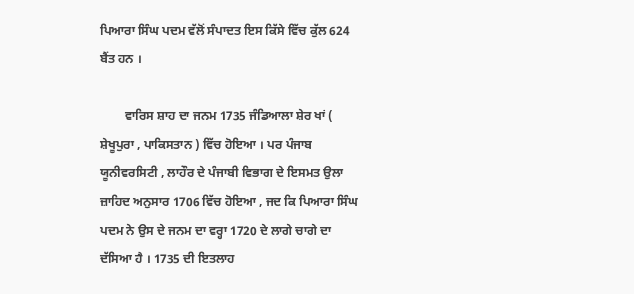ਪਿਆਰਾ ਸਿੰਘ ਪਦਮ ਵੱਲੋਂ ਸੰਪਾਦਤ ਇਸ ਕਿੱਸੇ ਵਿੱਚ ਕੁੱਲ 624 ਬੈਂਤ ਹਨ ।

        ਵਾਰਿਸ ਸ਼ਾਹ ਦਾ ਜਨਮ 1735 ਜੰਡਿਆਲਾ ਸ਼ੇਰ ਖਾਂ ( ਸ਼ੇਖੂਪੁਰਾ , ਪਾਕਿਸਤਾਨ ) ਵਿੱਚ ਹੋਇਆ । ਪਰ ਪੰਜਾਬ ਯੂਨੀਵਰਸਿਟੀ , ਲਾਹੌਰ ਦੇ ਪੰਜਾਬੀ ਵਿਭਾਗ ਦੇ ਇਸਮਤ ਉਲਾ ਜ਼ਾਹਿਦ ਅਨੁਸਾਰ 1706 ਵਿੱਚ ਹੋਇਆ , ਜਦ ਕਿ ਪਿਆਰਾ ਸਿੰਘ ਪਦਮ ਨੇ ਉਸ ਦੇ ਜਨਮ ਦਾ ਵਰ੍ਹਾ 1720 ਦੇ ਲਾਗੇ ਚਾਗੇ ਦਾ ਦੱਸਿਆ ਹੈ । 1735 ਦੀ ਇਤਲਾਹ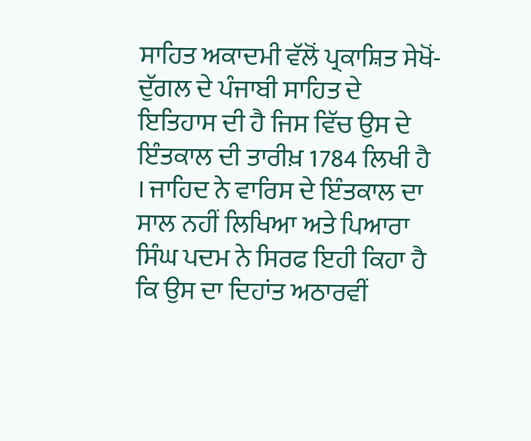ਸਾਹਿਤ ਅਕਾਦਮੀ ਵੱਲੋਂ ਪ੍ਰਕਾਸ਼ਿਤ ਸੇਖੋਂ-ਦੁੱਗਲ ਦੇ ਪੰਜਾਬੀ ਸਾਹਿਤ ਦੇ ਇਤਿਹਾਸ ਦੀ ਹੈ ਜਿਸ ਵਿੱਚ ਉਸ ਦੇ ਇੰਤਕਾਲ ਦੀ ਤਾਰੀਖ਼ 1784 ਲਿਖੀ ਹੈ । ਜਾਹਿਦ ਨੇ ਵਾਰਿਸ ਦੇ ਇੰਤਕਾਲ ਦਾ ਸਾਲ ਨਹੀਂ ਲਿਖਿਆ ਅਤੇ ਪਿਆਰਾ ਸਿੰਘ ਪਦਮ ਨੇ ਸਿਰਫ ਇਹੀ ਕਿਹਾ ਹੈ ਕਿ ਉਸ ਦਾ ਦਿਹਾਂਤ ਅਠਾਰਵੀਂ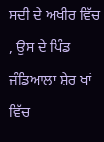ਸਦੀ ਦੇ ਅਖੀਰ ਵਿੱਚ , ਉਸ ਦੇ ਪਿੰਡ ਜੰਡਿਆਲਾ ਸ਼ੇਰ ਖਾਂ ਵਿੱਚ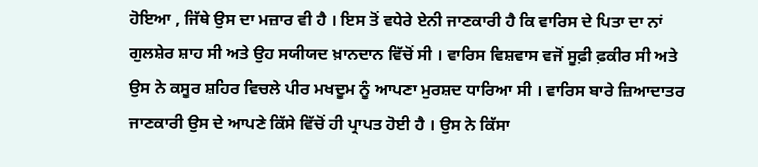ਹੋਇਆ , ਜਿੱਥੇ ਉਸ ਦਾ ਮਜ਼ਾਰ ਵੀ ਹੈ । ਇਸ ਤੋਂ ਵਧੇਰੇ ਏਨੀ ਜਾਣਕਾਰੀ ਹੈ ਕਿ ਵਾਰਿਸ ਦੇ ਪਿਤਾ ਦਾ ਨਾਂ ਗੁਲਸ਼ੇਰ ਸ਼ਾਹ ਸੀ ਅਤੇ ਉਹ ਸਯੀਯਦ ਖ਼ਾਨਦਾਨ ਵਿੱਚੋਂ ਸੀ । ਵਾਰਿਸ ਵਿਸ਼ਵਾਸ ਵਜੋਂ ਸੂਫ਼ੀ ਫ਼ਕੀਰ ਸੀ ਅਤੇ ਉਸ ਨੇ ਕਸੂਰ ਸ਼ਹਿਰ ਵਿਚਲੇ ਪੀਰ ਮਖਦੂਮ ਨੂੰ ਆਪਣਾ ਮੁਰਸ਼ਦ ਧਾਰਿਆ ਸੀ । ਵਾਰਿਸ ਬਾਰੇ ਜ਼ਿਆਦਾਤਰ ਜਾਣਕਾਰੀ ਉਸ ਦੇ ਆਪਣੇ ਕਿੱਸੇ ਵਿੱਚੋਂ ਹੀ ਪ੍ਰਾਪਤ ਹੋਈ ਹੈ । ਉਸ ਨੇ ਕਿੱਸਾ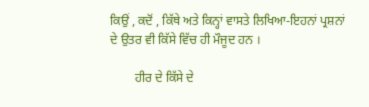ਕਿਉਂ , ਕਦੋਂ , ਕਿੱਥੇ ਅਤੇ ਕਿਨ੍ਹਾਂ ਵਾਸਤੇ ਲਿਖਿਆ-ਇਹਨਾਂ ਪ੍ਰਸ਼ਨਾਂ ਦੇ ਉਤਰ ਵੀ ਕਿੱਸੇ ਵਿੱਚ ਹੀ ਮੌਜੂਦ ਹਨ ।

        ਹੀਰ ਦੇ ਕਿੱਸੇ ਦੇ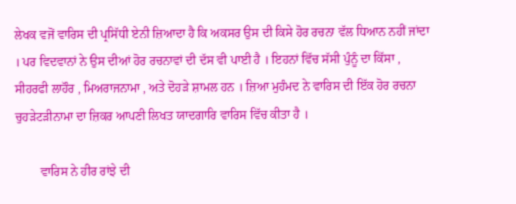ਲੇਖਕ ਵਜੋਂ ਵਾਰਿਸ ਦੀ ਪ੍ਰਸਿੱਧੀ ਏਨੀ ਜ਼ਿਆਦਾ ਹੈ ਕਿ ਅਕਸਰ ਉਸ ਦੀ ਕਿਸੇ ਹੋਰ ਰਚਨਾ ਵੱਲ ਧਿਆਨ ਨਹੀਂ ਜਾਂਦਾ । ਪਰ ਵਿਦਵਾਨਾਂ ਨੇ ਉਸ ਦੀਆਂ ਹੋਰ ਰਚਨਾਵਾਂ ਦੀ ਦੱਸ ਵੀ ਪਾਈ ਹੈ । ਇਹਨਾਂ ਵਿੱਚ ਸੱਸੀ ਪੁੰਨੂੰ ਦਾ ਕਿੱਸਾ , ਸੀਹਰਫੀ ਲਾਹੌਰ , ਮਿਅਰਾਜਨਾਮਾ , ਅਤੇ ਦੋਹੜੇ ਸ਼ਾਮਲ ਹਨ । ਜ਼ਿਆ ਮੁਹੰਮਦ ਨੇ ਵਾਰਿਸ ਦੀ ਇੱਕ ਹੋਰ ਰਚਨਾ ਚੁਹੜੇਟੜੀਨਾਮਾ ਦਾ ਜ਼ਿਕਰ ਆਪਣੀ ਲਿਖਤ ਯਾਦਗਾਰਿ ਵਾਰਿਸ ਵਿੱਚ ਕੀਤਾ ਹੈ ।

        ਵਾਰਿਸ ਨੇ ਹੀਰ ਰਾਂਝੇ ਦੀ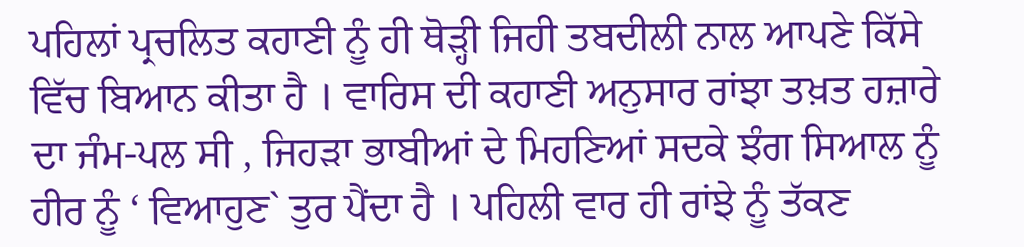ਪਹਿਲਾਂ ਪ੍ਰਚਲਿਤ ਕਹਾਣੀ ਨੂੰ ਹੀ ਥੋੜ੍ਹੀ ਜਿਹੀ ਤਬਦੀਲੀ ਨਾਲ ਆਪਣੇ ਕਿੱਸੇ ਵਿੱਚ ਬਿਆਨ ਕੀਤਾ ਹੈ । ਵਾਰਿਸ ਦੀ ਕਹਾਣੀ ਅਨੁਸਾਰ ਰਾਂਝਾ ਤਖ਼ਤ ਹਜ਼ਾਰੇ ਦਾ ਜੰਮ-ਪਲ ਸੀ , ਜਿਹੜਾ ਭਾਬੀਆਂ ਦੇ ਮਿਹਣਿਆਂ ਸਦਕੇ ਝੰਗ ਸਿਆਲ ਨੂੰ ਹੀਰ ਨੂੰ ‘ ਵਿਆਹੁਣ` ਤੁਰ ਪੈਂਦਾ ਹੈ । ਪਹਿਲੀ ਵਾਰ ਹੀ ਰਾਂਝੇ ਨੂੰ ਤੱਕਣ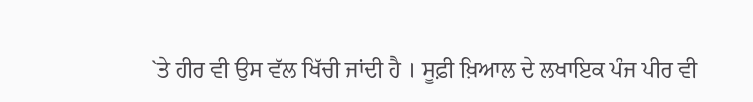`ਤੇ ਹੀਰ ਵੀ ਉਸ ਵੱਲ ਖਿੱਚੀ ਜਾਂਦੀ ਹੈ । ਸੂਫ਼ੀ ਖ਼ਿਆਲ ਦੇ ਲਖਾਇਕ ਪੰਜ ਪੀਰ ਵੀ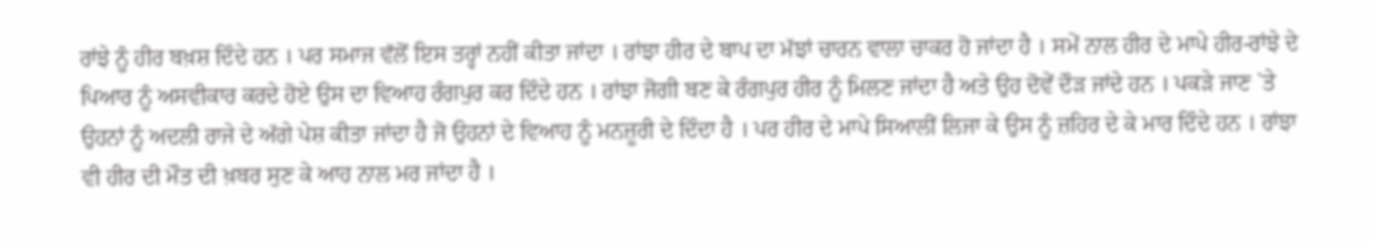ਰਾਂਝੇ ਨੂੰ ਹੀਰ ਬਖ਼ਸ਼ ਦਿੰਦੇ ਹਨ । ਪਰ ਸਮਾਜ ਵੱਲੋਂ ਇਸ ਤਰ੍ਹਾਂ ਨਹੀਂ ਕੀਤਾ ਜਾਂਦਾ । ਰਾਂਝਾ ਹੀਰ ਦੇ ਬਾਪ ਦਾ ਮੱਝਾਂ ਚਾਰਨ ਵਾਲਾ ਚਾਕਰ ਹੋ ਜਾਂਦਾ ਹੈ । ਸਮੇਂ ਨਾਲ ਹੀਰ ਦੇ ਮਾਪੇ ਹੀਰ-ਰਾਂਝੇ ਦੇ ਪਿਆਰ ਨੂੰ ਅਸਵੀਕਾਰ ਕਰਦੇ ਹੋਏ ਉਸ ਦਾ ਵਿਆਹ ਰੰਗਪੁਰ ਕਰ ਦਿੰਦੇ ਹਨ । ਰਾਂਝਾ ਜੋਗੀ ਬਣ ਕੇ ਰੰਗਪੁਰ ਹੀਰ ਨੂੰ ਮਿਲਣ ਜਾਂਦਾ ਹੈ ਅਤੇ ਉਹ ਦੋਵੇਂ ਦੌੜ ਜਾਂਦੇ ਹਨ । ਪਕੜੇ ਜਾਣ `ਤੇ ਉਹਨਾਂ ਨੂੰ ਅਦਲੀ ਰਾਜੇ ਦੇ ਅੱਗੇ ਪੇਸ਼ ਕੀਤਾ ਜਾਂਦਾ ਹੈ ਜੋ ਉਹਨਾਂ ਦੇ ਵਿਆਹ ਨੂੰ ਮਨਜ਼ੂਰੀ ਦੇ ਦਿੰਦਾ ਹੈ । ਪਰ ਹੀਰ ਦੇ ਮਾਪੇ ਸਿਆਲੀਂ ਲਿਜਾ ਕੇ ਉਸ ਨੂੰ ਜ਼ਹਿਰ ਦੇ ਕੇ ਮਾਰ ਦਿੰਦੇ ਹਨ । ਰਾਂਝਾ ਵੀ ਹੀਰ ਦੀ ਮੌਤ ਦੀ ਖ਼ਬਰ ਸੁਣ ਕੇ ਆਹ ਨਾਲ ਮਰ ਜਾਂਦਾ ਹੈ ।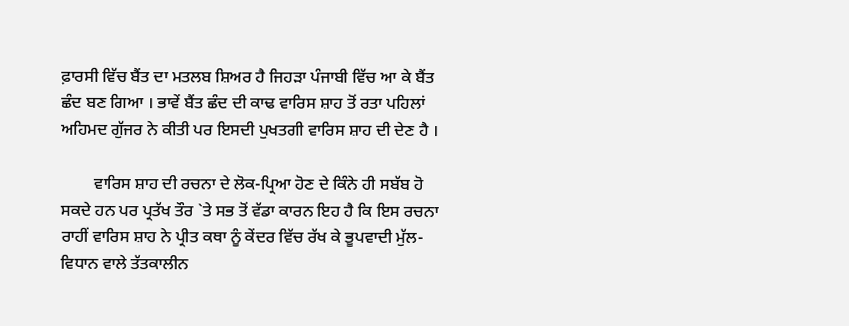ਫ਼ਾਰਸੀ ਵਿੱਚ ਬੈਂਤ ਦਾ ਮਤਲਬ ਸ਼ਿਅਰ ਹੈ ਜਿਹੜਾ ਪੰਜਾਬੀ ਵਿੱਚ ਆ ਕੇ ਬੈਂਤ ਛੰਦ ਬਣ ਗਿਆ । ਭਾਵੇਂ ਬੈਂਤ ਛੰਦ ਦੀ ਕਾਢ ਵਾਰਿਸ ਸ਼ਾਹ ਤੋਂ ਰਤਾ ਪਹਿਲਾਂ ਅਹਿਮਦ ਗੁੱਜਰ ਨੇ ਕੀਤੀ ਪਰ ਇਸਦੀ ਪੁਖਤਗੀ ਵਾਰਿਸ ਸ਼ਾਹ ਦੀ ਦੇਣ ਹੈ ।

        ਵਾਰਿਸ ਸ਼ਾਹ ਦੀ ਰਚਨਾ ਦੇ ਲੋਕ-ਪ੍ਰਿਆ ਹੋਣ ਦੇ ਕਿੰਨੇ ਹੀ ਸਬੱਬ ਹੋ ਸਕਦੇ ਹਨ ਪਰ ਪ੍ਰਤੱਖ ਤੌਰ `ਤੇ ਸਭ ਤੋਂ ਵੱਡਾ ਕਾਰਨ ਇਹ ਹੈ ਕਿ ਇਸ ਰਚਨਾ ਰਾਹੀਂ ਵਾਰਿਸ ਸ਼ਾਹ ਨੇ ਪ੍ਰੀਤ ਕਥਾ ਨੂੰ ਕੇਂਦਰ ਵਿੱਚ ਰੱਖ ਕੇ ਭੂਪਵਾਦੀ ਮੁੱਲ-ਵਿਧਾਨ ਵਾਲੇ ਤੱਤਕਾਲੀਨ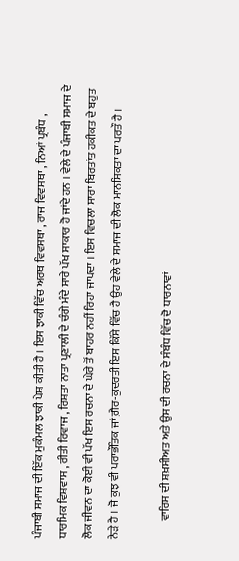ਪੰਜਾਬੀ ਸਮਾਜ ਦੀ ਇੱਕ ਮੁਕੰਮਲ ਝਾਕੀ ਪੇਸ਼ ਕੀਤੀ ਹੈ । ਇਸ ਝਾਕੀ ਵਿੱਚ ਅਰਥ ਵਿਵਸਥਾ , ਰਾਜ ਵਿਵਸਥਾ , ਨਿਆਂ ਪ੍ਰਬੰਧ , ਧਾਰਮਿਕ ਵਿਸ਼ਵਾਸ , ਰੀਤੀ ਰਿਵਾਜ , ਰਿਸ਼ਤਾ ਨਾਤਾ ਪ੍ਰਣਾਲੀ ਦੇ ਚੰਗੇ ਮੰਦੇ ਸਾਰੇ ਪੱਖ ਸਾਕਾਰ ਹੋ ਜਾਂਦੇ ਹਨ । ਵੇਲੇ ਦੇ ਪੰਜਾਬੀ ਸਮਾਜ ਦੇ ਲੋਕ ਜੀਵਨ ਦਾ ਕੋਈ ਵੀ ਪੱਖ ਇਸ ਰਚਨਾ ਦੇ ਘੇਰੇ ਤੋਂ ਬਾਹਰ ਨਹੀਂ ਰਿਹਾ ਜਾਪਦਾ । ਇਸ ਵਿਚਲਾ ਸਾਰਾ ਬਿਰਤਾਂਤ ਹਕੀਕਤ ਦੇ ਬਹੁਤ ਨੇੜੇ ਹੈ । ਜੋ ਕੁਝ ਵੀ ਪਰਾਭੌਤਿਕ ਜਾਂ ਗ਼ੈਰ-ਕੁਦਰਤੀ ਇਸ ਕਿੱਸੇ ਵਿੱਚ ਹੈ ਉਹ ਵੇਲੇ ਦੇ ਸਮਾਜ ਦੀ ਲੋਕ ਮਾਨਸਿਕਤਾ ਦਾ ਪਰਤੌ ਹੈ ।

        ਵਾਰਿਸ ਦੀ ਸ਼ਖ਼ਸੀਅਤ ਅਤੇ ਉਸ ਦੀ ਰਚਨਾ ਦੇ ਸੰਬੰਧ ਵਿੱਚ ਦੋ ਧਾਰਨਾਵਾਂ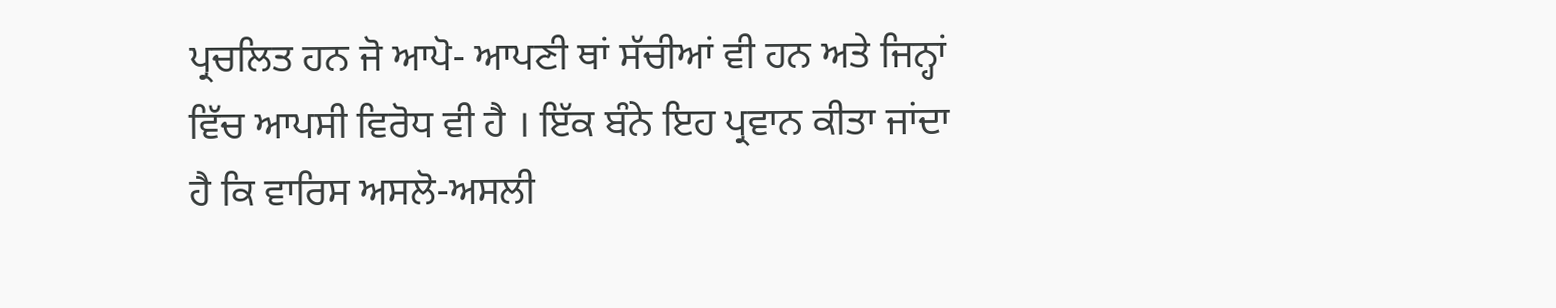ਪ੍ਰਚਲਿਤ ਹਨ ਜੋ ਆਪੋ- ਆਪਣੀ ਥਾਂ ਸੱਚੀਆਂ ਵੀ ਹਨ ਅਤੇ ਜਿਨ੍ਹਾਂ ਵਿੱਚ ਆਪਸੀ ਵਿਰੋਧ ਵੀ ਹੈ । ਇੱਕ ਬੰਨੇ ਇਹ ਪ੍ਰਵਾਨ ਕੀਤਾ ਜਾਂਦਾ ਹੈ ਕਿ ਵਾਰਿਸ ਅਸਲੋ-ਅਸਲੀ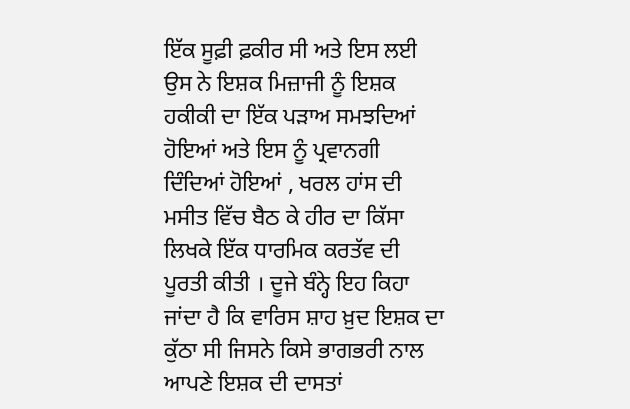ਇੱਕ ਸੂਫ਼ੀ ਫ਼ਕੀਰ ਸੀ ਅਤੇ ਇਸ ਲਈ ਉਸ ਨੇ ਇਸ਼ਕ ਮਿਜ਼ਾਜੀ ਨੂੰ ਇਸ਼ਕ ਹਕੀਕੀ ਦਾ ਇੱਕ ਪੜਾਅ ਸਮਝਦਿਆਂ ਹੋਇਆਂ ਅਤੇ ਇਸ ਨੂੰ ਪ੍ਰਵਾਨਗੀ ਦਿੰਦਿਆਂ ਹੋਇਆਂ , ਖਰਲ ਹਾਂਸ ਦੀ ਮਸੀਤ ਵਿੱਚ ਬੈਠ ਕੇ ਹੀਰ ਦਾ ਕਿੱਸਾ ਲਿਖਕੇ ਇੱਕ ਧਾਰਮਿਕ ਕਰਤੱਵ ਦੀ ਪੂਰਤੀ ਕੀਤੀ । ਦੂਜੇ ਬੰਨ੍ਹੇ ਇਹ ਕਿਹਾ ਜਾਂਦਾ ਹੈ ਕਿ ਵਾਰਿਸ ਸ਼ਾਹ ਖ਼ੁਦ ਇਸ਼ਕ ਦਾ ਕੁੱਠਾ ਸੀ ਜਿਸਨੇ ਕਿਸੇ ਭਾਗਭਰੀ ਨਾਲ ਆਪਣੇ ਇਸ਼ਕ ਦੀ ਦਾਸਤਾਂ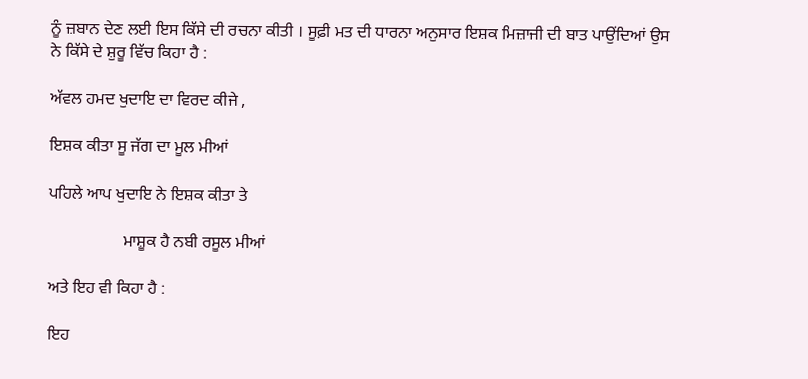ਨੂੰ ਜ਼ਬਾਨ ਦੇਣ ਲਈ ਇਸ ਕਿੱਸੇ ਦੀ ਰਚਨਾ ਕੀਤੀ । ਸੂਫ਼ੀ ਮਤ ਦੀ ਧਾਰਨਾ ਅਨੁਸਾਰ ਇਸ਼ਕ ਮਿਜ਼ਾਜੀ ਦੀ ਬਾਤ ਪਾਉਂਦਿਆਂ ਉਸ ਨੇ ਕਿੱਸੇ ਦੇ ਸ਼ੁਰੂ ਵਿੱਚ ਕਿਹਾ ਹੈ :

ਅੱਵਲ ਹਮਦ ਖੁਦਾਇ ਦਾ ਵਿਰਦ ਕੀਜੇ ,

ਇਸ਼ਕ ਕੀਤਾ ਸੂ ਜੱਗ ਦਾ ਮੂਲ ਮੀਆਂ

ਪਹਿਲੇ ਆਪ ਖੁਦਾਇ ਨੇ ਇਸ਼ਕ ਕੀਤਾ ਤੇ

                  ਮਾਸ਼ੂਕ ਹੈ ਨਬੀ ਰਸੂਲ ਮੀਆਂ

ਅਤੇ ਇਹ ਵੀ ਕਿਹਾ ਹੈ :

ਇਹ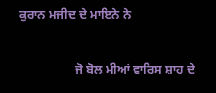ਕੁਰਾਨ ਮਜੀਦ ਦੇ ਮਾਇਨੇ ਨੇ

                  ਜੋ ਬੋਲ ਮੀਆਂ ਵਾਰਿਸ ਸ਼ਾਹ ਦੇ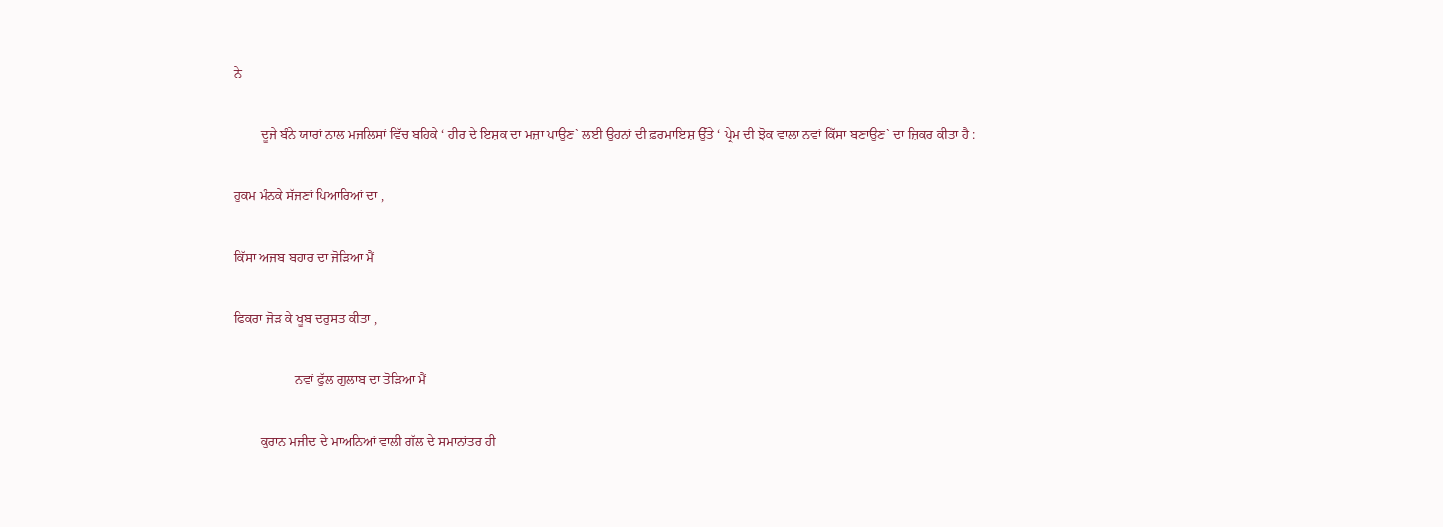ਨੇ

        ਦੂਜੇ ਬੰਨੇ ਯਾਰਾਂ ਨਾਲ ਮਜਲਿਸਾਂ ਵਿੱਚ ਬਹਿਕੇ ‘ ਹੀਰ ਦੇ ਇਸ਼ਕ ਦਾ ਮਜ਼ਾ ਪਾਉਣ` ਲਈ ਉਹਨਾਂ ਦੀ ਫ਼ਰਮਾਇਸ਼ ਉੱਤੇ ‘ ਪ੍ਰੇਮ ਦੀ ਝੋਕ ਵਾਲਾ ਨਵਾਂ ਕਿੱਸਾ ਬਣਾਉਣ` ਦਾ ਜ਼ਿਕਰ ਕੀਤਾ ਹੈ :

ਹੁਕਮ ਮੰਨਕੇ ਸੱਜਣਾਂ ਪਿਆਰਿਆਂ ਦਾ ,

ਕਿੱਸਾ ਅਜਬ ਬਹਾਰ ਦਾ ਜੋੜਿਆ ਮੈਂ

ਫਿਕਰਾ ਜੋੜ ਕੇ ਖੂਬ ਦਰੁਸਤ ਕੀਤਾ ,

                  ਨਵਾਂ ਫੁੱਲ ਗੁਲਾਬ ਦਾ ਤੋੜਿਆ ਮੈਂ

        ਕੁਰਾਨ ਮਜੀਦ ਦੇ ਮਾਅਨਿਆਂ ਵਾਲੀ ਗੱਲ ਦੇ ਸਮਾਨਾਂਤਰ ਹੀ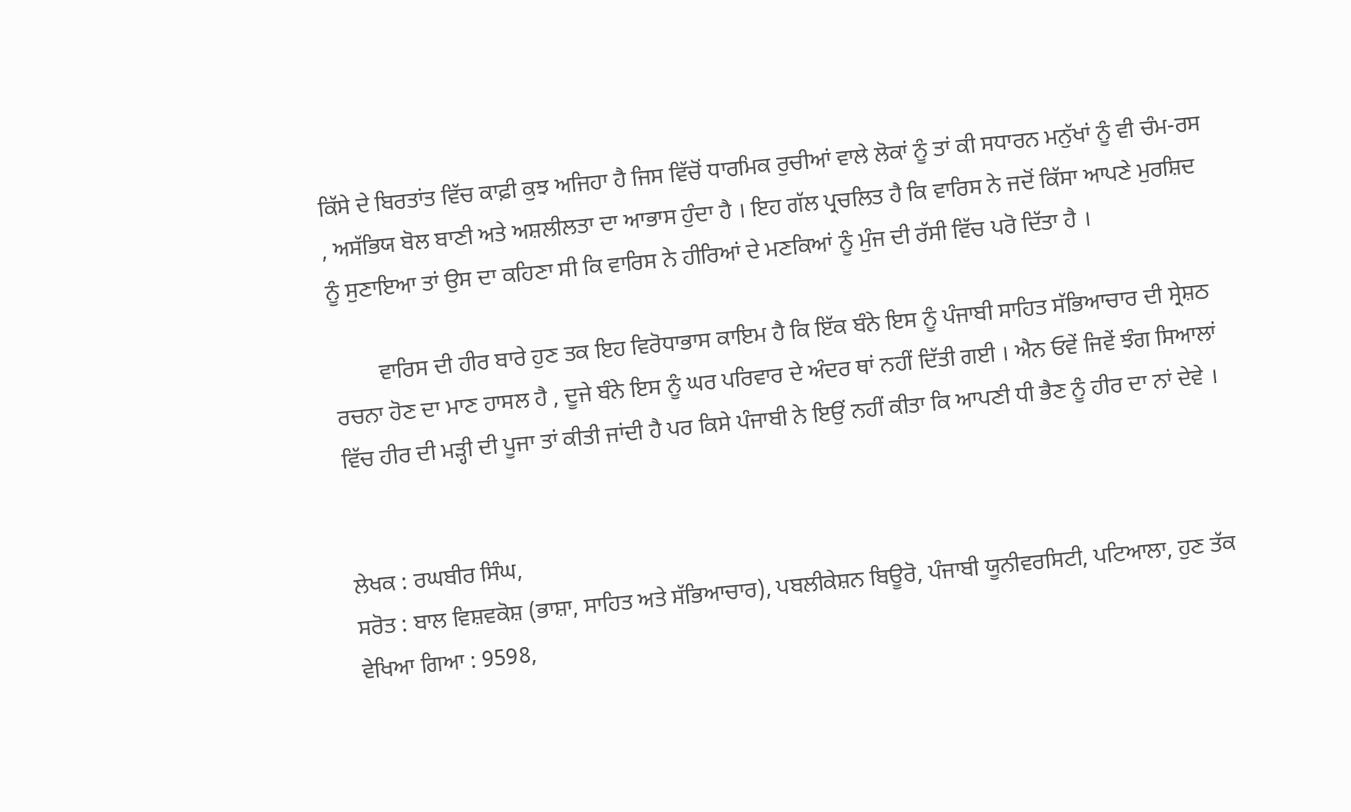ਕਿੱਸੇ ਦੇ ਬਿਰਤਾਂਤ ਵਿੱਚ ਕਾਫ਼ੀ ਕੁਝ ਅਜਿਹਾ ਹੈ ਜਿਸ ਵਿੱਚੋਂ ਧਾਰਮਿਕ ਰੁਚੀਆਂ ਵਾਲੇ ਲੋਕਾਂ ਨੂੰ ਤਾਂ ਕੀ ਸਧਾਰਨ ਮਨੁੱਖਾਂ ਨੂੰ ਵੀ ਚੰਮ-ਰਸ , ਅਸੱਭਿਯ ਬੋਲ ਬਾਣੀ ਅਤੇ ਅਸ਼ਲੀਲਤਾ ਦਾ ਆਭਾਸ ਹੁੰਦਾ ਹੈ । ਇਹ ਗੱਲ ਪ੍ਰਚਲਿਤ ਹੈ ਕਿ ਵਾਰਿਸ ਨੇ ਜਦੋਂ ਕਿੱਸਾ ਆਪਣੇ ਮੁਰਸ਼ਿਦ ਨੂੰ ਸੁਣਾਇਆ ਤਾਂ ਉਸ ਦਾ ਕਹਿਣਾ ਸੀ ਕਿ ਵਾਰਿਸ ਨੇ ਹੀਰਿਆਂ ਦੇ ਮਣਕਿਆਂ ਨੂੰ ਮੁੰਜ ਦੀ ਰੱਸੀ ਵਿੱਚ ਪਰੋ ਦਿੱਤਾ ਹੈ ।

        ਵਾਰਿਸ ਦੀ ਹੀਰ ਬਾਰੇ ਹੁਣ ਤਕ ਇਹ ਵਿਰੋਧਾਭਾਸ ਕਾਇਮ ਹੈ ਕਿ ਇੱਕ ਬੰਨੇ ਇਸ ਨੂੰ ਪੰਜਾਬੀ ਸਾਹਿਤ ਸੱਭਿਆਚਾਰ ਦੀ ਸ੍ਰੇਸ਼ਠ ਰਚਨਾ ਹੋਣ ਦਾ ਮਾਣ ਹਾਸਲ ਹੈ , ਦੂਜੇ ਬੰਨੇ ਇਸ ਨੂੰ ਘਰ ਪਰਿਵਾਰ ਦੇ ਅੰਦਰ ਥਾਂ ਨਹੀਂ ਦਿੱਤੀ ਗਈ । ਐਨ ਓਵੇਂ ਜਿਵੇਂ ਝੰਗ ਸਿਆਲਾਂ ਵਿੱਚ ਹੀਰ ਦੀ ਮੜ੍ਹੀ ਦੀ ਪੂਜਾ ਤਾਂ ਕੀਤੀ ਜਾਂਦੀ ਹੈ ਪਰ ਕਿਸੇ ਪੰਜਾਬੀ ਨੇ ਇਉਂ ਨਹੀਂ ਕੀਤਾ ਕਿ ਆਪਣੀ ਧੀ ਭੈਣ ਨੂੰ ਹੀਰ ਦਾ ਨਾਂ ਦੇਵੇ ।


ਲੇਖਕ : ਰਘਬੀਰ ਸਿੰਘ,
ਸਰੋਤ : ਬਾਲ ਵਿਸ਼ਵਕੋਸ਼ (ਭਾਸ਼ਾ, ਸਾਹਿਤ ਅਤੇ ਸੱਭਿਆਚਾਰ), ਪਬਲੀਕੇਸ਼ਨ ਬਿਊਰੋ, ਪੰਜਾਬੀ ਯੂਨੀਵਰਸਿਟੀ, ਪਟਿਆਲਾ, ਹੁਣ ਤੱਕ ਵੇਖਿਆ ਗਿਆ : 9598,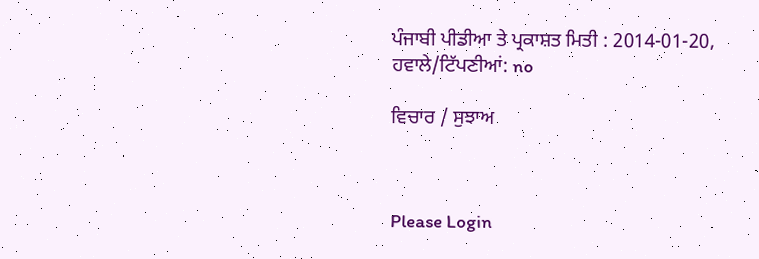ਪੰਜਾਬੀ ਪੀਡੀਆ ਤੇ ਪ੍ਰਕਾਸ਼ਤ ਮਿਤੀ : 2014-01-20, ਹਵਾਲੇ/ਟਿੱਪਣੀਆਂ: no

ਵਿਚਾਰ / ਸੁਝਾਅ



Please Login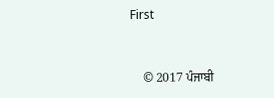First


    © 2017 ਪੰਜਾਬੀ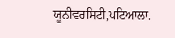ਯੂਨੀਵਰਸਿਟੀ,ਪਟਿਆਲਾ.